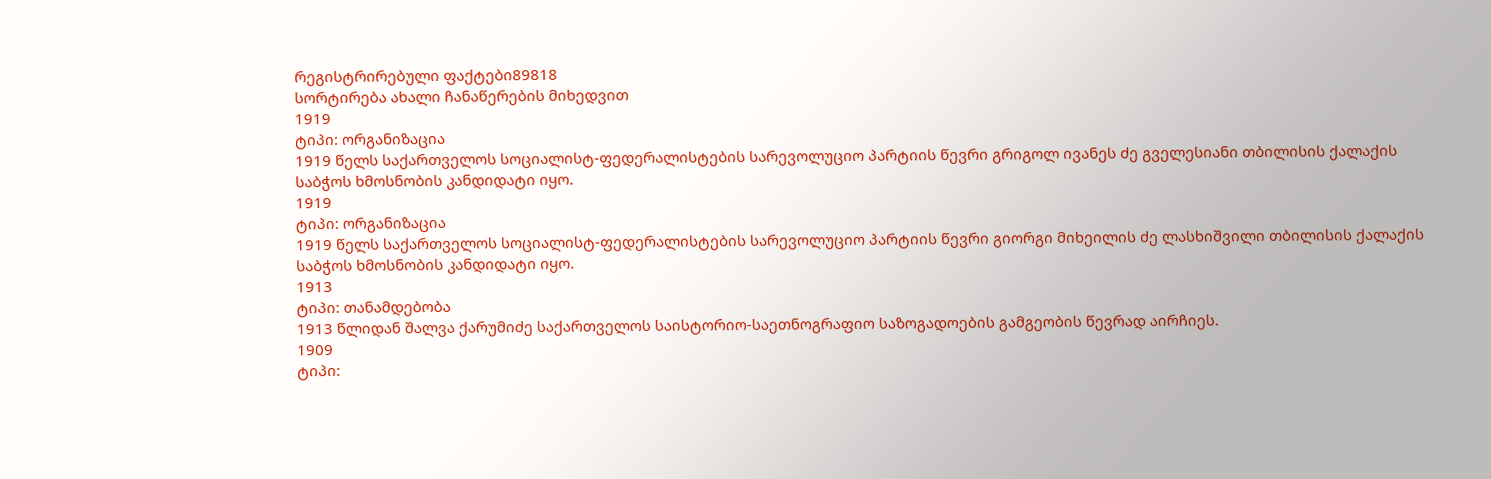რეგისტრირებული ფაქტები89818
სორტირება ახალი ჩანაწერების მიხედვით
1919
ტიპი: ორგანიზაცია
1919 წელს საქართველოს სოციალისტ-ფედერალისტების სარევოლუციო პარტიის წევრი გრიგოლ ივანეს ძე გველესიანი თბილისის ქალაქის საბჭოს ხმოსნობის კანდიდატი იყო.
1919
ტიპი: ორგანიზაცია
1919 წელს საქართველოს სოციალისტ-ფედერალისტების სარევოლუციო პარტიის წევრი გიორგი მიხეილის ძე ლასხიშვილი თბილისის ქალაქის საბჭოს ხმოსნობის კანდიდატი იყო.
1913
ტიპი: თანამდებობა
1913 წლიდან შალვა ქარუმიძე საქართველოს საისტორიო-საეთნოგრაფიო საზოგადოების გამგეობის წევრად აირჩიეს.
1909
ტიპი: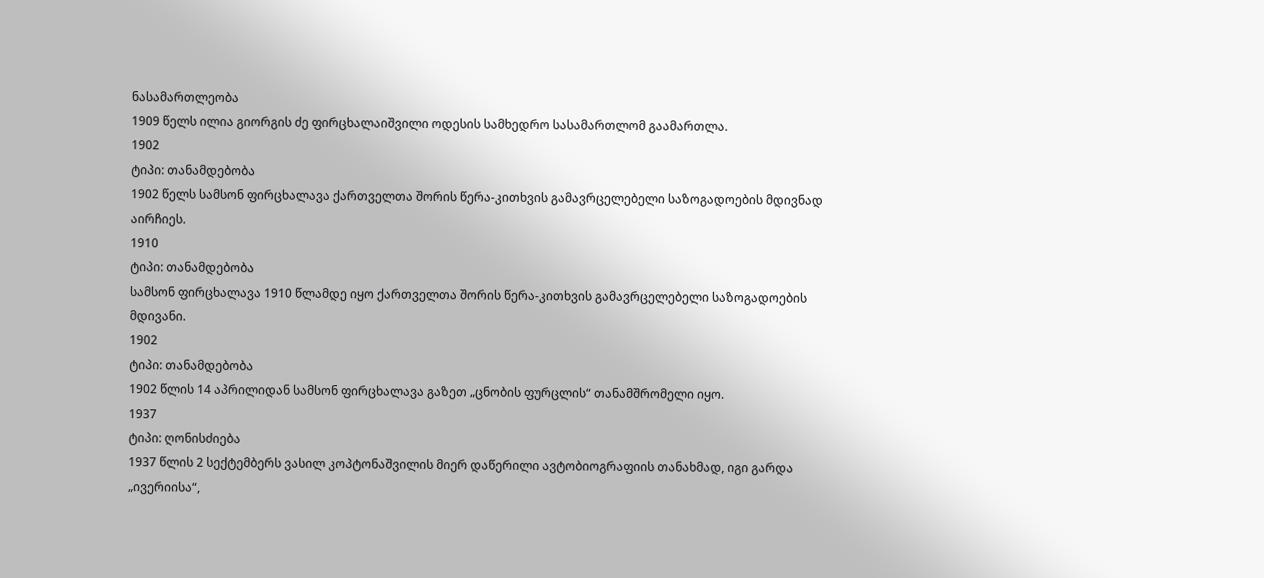ნასამართლეობა
1909 წელს ილია გიორგის ძე ფირცხალაიშვილი ოდესის სამხედრო სასამართლომ გაამართლა.
1902
ტიპი: თანამდებობა
1902 წელს სამსონ ფირცხალავა ქართველთა შორის წერა-კითხვის გამავრცელებელი საზოგადოების მდივნად აირჩიეს.
1910
ტიპი: თანამდებობა
სამსონ ფირცხალავა 1910 წლამდე იყო ქართველთა შორის წერა-კითხვის გამავრცელებელი საზოგადოების მდივანი.
1902
ტიპი: თანამდებობა
1902 წლის 14 აპრილიდან სამსონ ფირცხალავა გაზეთ „ცნობის ფურცლის“ თანამშრომელი იყო.
1937
ტიპი: ღონისძიება
1937 წლის 2 სექტემბერს ვასილ კოპტონაშვილის მიერ დაწერილი ავტობიოგრაფიის თანახმად, იგი გარდა „ივერიისა“,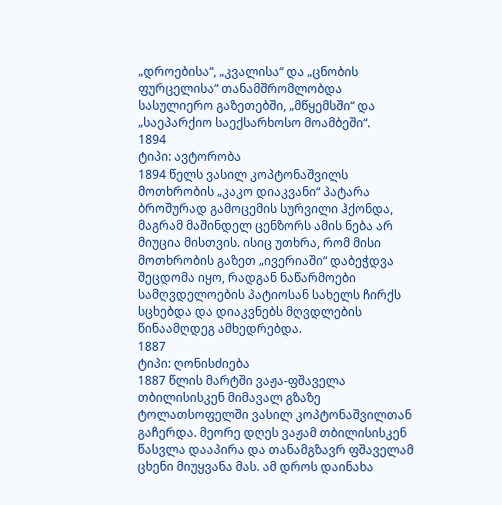„დროებისა“, „კვალისა“ და „ცნობის ფურცელისა“ თანამშრომლობდა სასულიერო გაზეთებში, „მწყემსში“ და „საეპარქიო საექსარხოსო მოამბეში“.
1894
ტიპი: ავტორობა
1894 წელს ვასილ კოპტონაშვილს მოთხრობის „კაკო დიაკვანი“ პატარა ბროშურად გამოცემის სურვილი ჰქონდა, მაგრამ მაშინდელ ცენზორს ამის ნება არ მიუცია მისთვის. ისიც უთხრა, რომ მისი მოთხრობის გაზეთ „ივერიაში“ დაბეჭდვა შეცდომა იყო, რადგან ნაწარმოები სამღვდელოების პატიოსან სახელს ჩირქს სცხებდა და დიაკვნებს მღვდლების წინაამღდეგ ამხედრებდა.
1887
ტიპი: ღონისძიება
1887 წლის მარტში ვაჟა-ფშაველა თბილისისკენ მიმავალ გზაზე ტოლათსოფელში ვასილ კოპტონაშვილთან გაჩერდა. მეორე დღეს ვაჟამ თბილისისკენ წასვლა დააპირა და თანამგზავრ ფშაველამ ცხენი მიუყვანა მას. ამ დროს დაინახა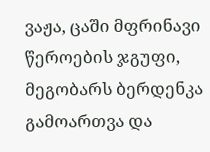ვაჟა, ცაში მფრინავი წეროების ჯგუფი, მეგობარს ბერდენკა გამოართვა და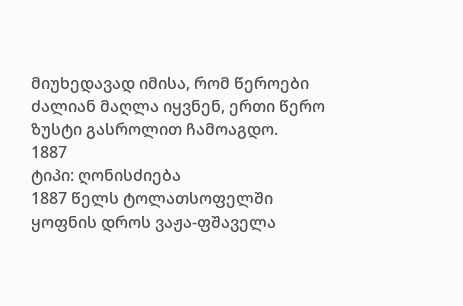მიუხედავად იმისა, რომ წეროები ძალიან მაღლა იყვნენ, ერთი წერო ზუსტი გასროლით ჩამოაგდო.
1887
ტიპი: ღონისძიება
1887 წელს ტოლათსოფელში ყოფნის დროს ვაჟა-ფშაველა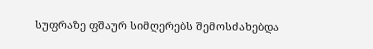სუფრაზე ფშაურ სიმღერებს შემოსძახებდა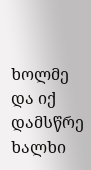ხოლმე და იქ დამსწრე ხალხი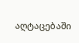აღტაცებაში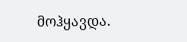მოჰყავდა.